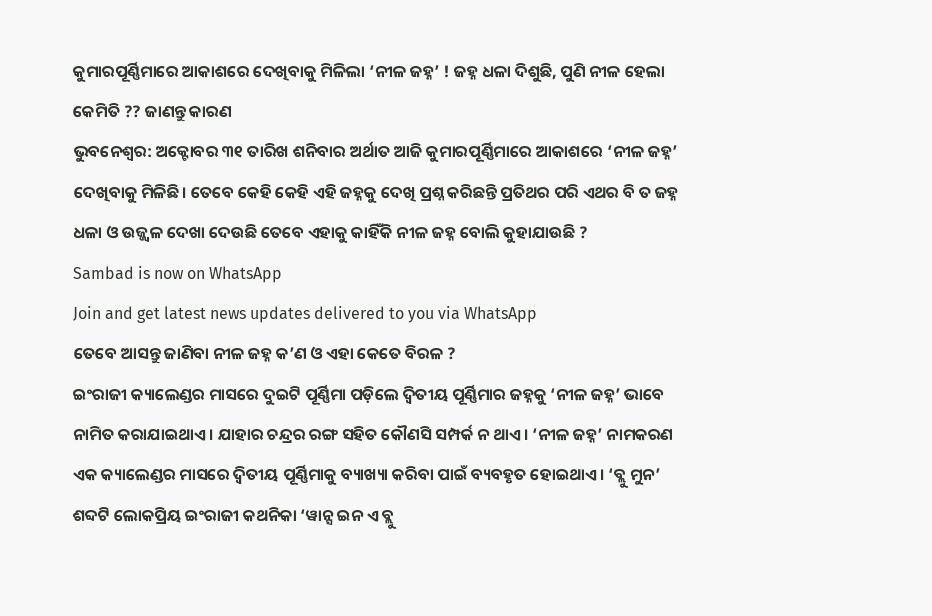କୁମାରପୂର୍ଣ୍ଣିମାରେ ଆକାଶରେ ଦେଖିବାକୁ ମିଳିଲା ‘ନୀଳ ଜହ୍ନ’ ! ଜହ୍ନ ଧଳା ଦିଶୁଛି, ପୁଣି ନୀଳ ହେଲା କେମିତି ?? ଜାଣନ୍ତୁ କାରଣ
ଭୁବନେଶ୍ବର: ଅକ୍ଟୋବର ୩୧ ତାରିଖ ଶନିବାର ଅର୍ଥାତ ଆଜି କୁମାରପୂର୍ଣ୍ଣିମାରେ ଆକାଶରେ ‘ନୀଳ ଜହ୍ନ’ ଦେଖିବାକୁ ମିଳିଛି। ତେବେ କେହି କେହି ଏହି ଜହ୍ନକୁ ଦେଖି ପ୍ରଶ୍ନ କରିଛନ୍ତି ପ୍ରତିଥର ପରି ଏଥର ବି ତ ଜହ୍ନ ଧଳା ଓ ଉଜ୍ଜ୍ବଳ ଦେଖା ଦେଉଛି ତେବେ ଏହାକୁ କାହିଁକି ନୀଳ ଜହ୍ନ ବୋଲି କୁହାଯାଉଛି ?
Sambad is now on WhatsApp
Join and get latest news updates delivered to you via WhatsApp
ତେବେ ଆସନ୍ତୁ ଜାଣିବା ନୀଳ ଜହ୍ନ କ’ଣ ଓ ଏହା କେତେ ବିରଳ ?
ଇଂରାଜୀ କ୍ୟାଲେଣ୍ଡର ମାସରେ ଦୁଇଟି ପୂର୍ଣ୍ଣିମା ପଡ଼ିଲେ ଦ୍ବିତୀୟ ପୂର୍ଣ୍ଣିମାର ଜହ୍ନକୁ ‘ନୀଳ ଜହ୍ନ’ ଭାବେ ନାମିତ କରାଯାଇଥାଏ। ଯାହାର ଚନ୍ଦ୍ରର ରଙ୍ଗ ସହିତ କୌଣସି ସମ୍ପର୍କ ନ ଥାଏ। ‘ନୀଳ ଜହ୍ନ’ ନାମକରଣ ଏକ କ୍ୟାଲେଣ୍ଡର ମାସରେ ଦ୍ବିତୀୟ ପୂର୍ଣ୍ଣିମାକୁ ବ୍ୟାଖ୍ୟା କରିବା ପାଇଁ ବ୍ୟବହୃତ ହୋଇଥାଏ। ‘ବ୍ଲୁ ମୁନ’ ଶବ୍ଦଟି ଲୋକପ୍ରିୟ ଇଂରାଜୀ କଥନିକା ‘ୱାନ୍ସ ଇନ ଏ ବ୍ଲୁ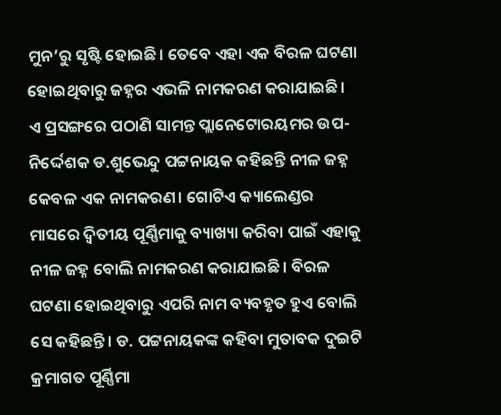ମୁନ’ରୁ ସୃଷ୍ଟି ହୋଇଛି। ତେବେ ଏହା ଏକ ବିରଳ ଘଟଣା ହୋଇଥିବାରୁ ଜହ୍ନର ଏଭଳି ନାମକରଣ କରାଯାଇଛି।
ଏ ପ୍ରସଙ୍ଗରେ ପଠାଣି ସାମନ୍ତ ପ୍ଲାନେଟୋରୟମର ଉପ-ନିର୍ଦ୍ଦେଶକ ଡ.ଶୁଭେନ୍ଦୁ ପଟ୍ଟନାୟକ କହିଛନ୍ତି ନୀଳ ଜହ୍ନ କେବଳ ଏକ ନାମକରଣ। ଗୋଟିଏ କ୍ୟାଲେଣ୍ଡର ମାସରେ ଦ୍ବିତୀୟ ପୂର୍ଣ୍ଣିମାକୁ ବ୍ୟାଖ୍ୟା କରିବା ପାଇଁ ଏହାକୁ ନୀଳ ଜହ୍ନ ବୋଲି ନାମକରଣ କରାଯାଇଛି। ବିରଳ ଘଟଣା ହୋଇଥିବାରୁ ଏପରି ନାମ ବ୍ୟବହୃତ ହୁଏ ବୋଲି ସେ କହିଛନ୍ତି। ଡ. ପଟ୍ଟନାୟକଙ୍କ କହିବା ମୁତାବକ ଦୁଇଟି କ୍ରମାଗତ ପୂର୍ଣ୍ଣିମା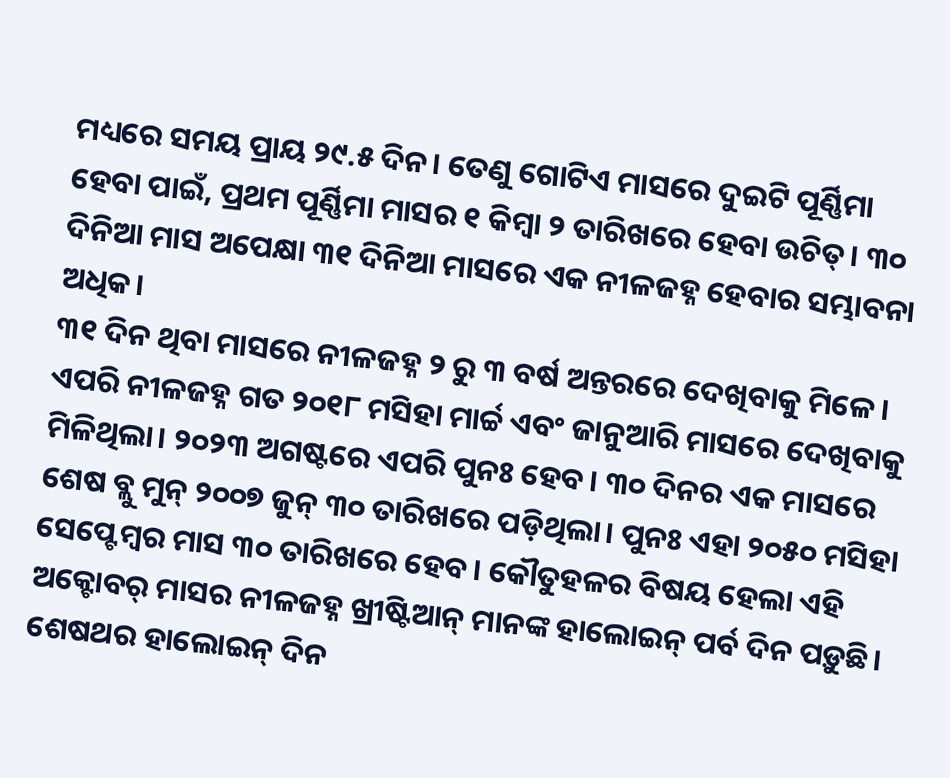ମଧ୍ୟରେ ସମୟ ପ୍ରାୟ ୨୯.୫ ଦିନ। ତେଣୁ ଗୋଟିଏ ମାସରେ ଦୁଇଟି ପୂର୍ଣ୍ଣିମା ହେବା ପାଇଁ, ପ୍ରଥମ ପୂର୍ଣ୍ଣିମା ମାସର ୧ କିମ୍ବା ୨ ତାରିଖରେ ହେବା ଉଚିତ୍। ୩୦ ଦିନିଆ ମାସ ଅପେକ୍ଷା ୩୧ ଦିନିଆ ମାସରେ ଏକ ନୀଳଜହ୍ନ ହେବାର ସମ୍ଭାବନା ଅଧିକ।
୩୧ ଦିନ ଥିବା ମାସରେ ନୀଳଜହ୍ନ ୨ ରୁ ୩ ବର୍ଷ ଅନ୍ତରରେ ଦେଖିବାକୁ ମିଳେ। ଏପରି ନୀଳଜହ୍ନ ଗତ ୨୦୧୮ ମସିହା ମାର୍ଚ୍ଚ ଏବଂ ଜାନୁଆରି ମାସରେ ଦେଖିବାକୁ ମିଳିଥିଲା। ୨୦୨୩ ଅଗଷ୍ଟରେ ଏପରି ପୁନଃ ହେବ। ୩୦ ଦିନର ଏକ ମାସରେ ଶେଷ ବ୍ଲୁ ମୁନ୍ ୨୦୦୭ ଜୁନ୍ ୩୦ ତାରିଖରେ ପଡ଼ିଥିଲା। ପୁନଃ ଏହା ୨୦୫୦ ମସିହା ସେପ୍ଟେମ୍ବର ମାସ ୩୦ ତାରିଖରେ ହେବ। କୌତୁହଳର ବିଷୟ ହେଲା ଏହି ଅକ୍ଟୋବର୍ ମାସର ନୀଳଜହ୍ନ ଖ୍ରୀଷ୍ଟିଆନ୍ ମାନଙ୍କ ହାଲୋଇନ୍ ପର୍ବ ଦିନ ପଡ଼ୁଛି। ଶେଷଥର ହାଲୋଇନ୍ ଦିନ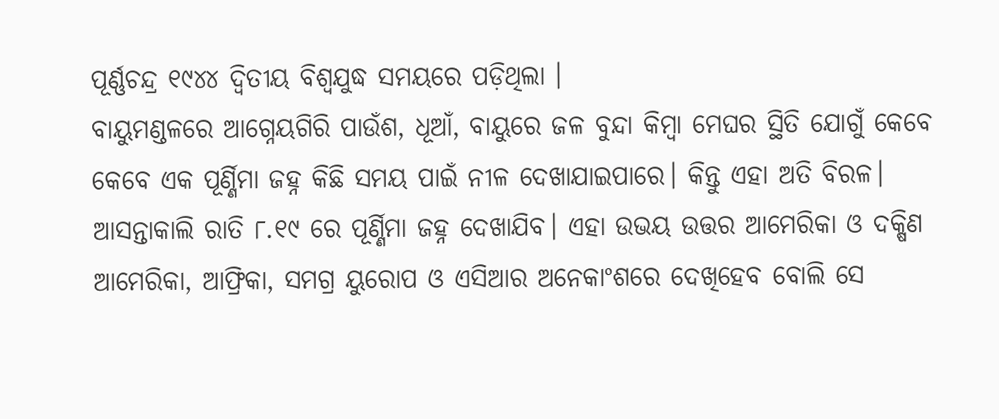ପୂର୍ଣ୍ଣଚନ୍ଦ୍ର ୧୯୪୪ ଦ୍ୱିତୀୟ ବିଶ୍ୱଯୁଦ୍ଧ ସମୟରେ ପଡ଼ିଥିଲା ।
ବାୟୁମଣ୍ଡଳରେ ଆଗ୍ନେୟଗିରି ପାଉଁଶ, ଧୂଆଁ, ବାୟୁରେ ଜଳ ବୁନ୍ଦା କିମ୍ବା ମେଘର ସ୍ଥିତି ଯୋଗୁଁ କେବେ କେବେ ଏକ ପୂର୍ଣ୍ଣିମା ଜହ୍ନ କିଛି ସମୟ ପାଇଁ ନୀଳ ଦେଖାଯାଇପାରେ। କିନ୍ତୁ ଏହା ଅତି ବିରଳ। ଆସନ୍ତାକାଲି ରାତି ୮.୧୯ ରେ ପୂର୍ଣ୍ଣିମା ଜହ୍ନ ଦେଖାଯିବ। ଏହା ଉଭୟ ଉତ୍ତର ଆମେରିକା ଓ ଦକ୍ଷିଣ ଆମେରିକା, ଆଫ୍ରିକା, ସମଗ୍ର ୟୁରୋପ ଓ ଏସିଆର ଅନେକାଂଶରେ ଦେଖିହେବ ବୋଲି ସେ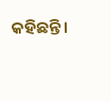କହିଛନ୍ତି।